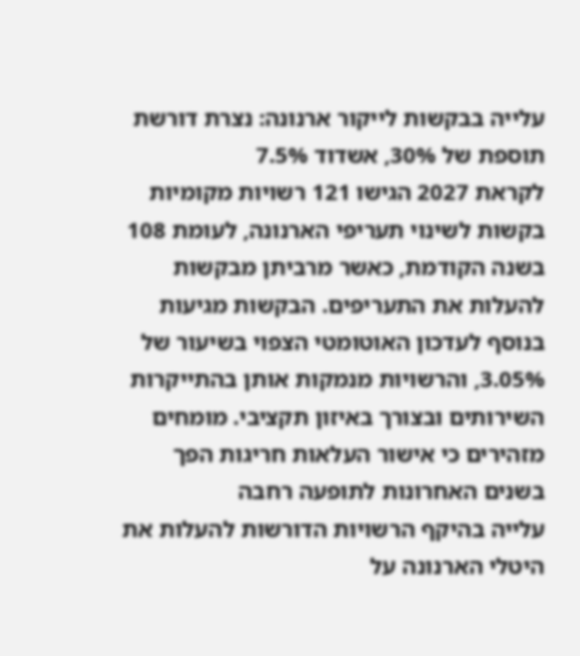עלייה בבקשות לייקור ארנונה: נצרת דורשת תוספת של 30%, אשדוד 7.5%
לקראת 2027 הגישו 121 רשויות מקומיות בקשות לשינוי תעריפי הארנונה, לעומת 108 בשנה הקודמת, כאשר מרביתן מבקשות להעלות את התעריפים. הבקשות מגיעות בנוסף לעדכון האוטומטי הצפוי בשיעור של 3.05%, והרשויות מנמקות אותן בהתייקרות השירותים ובצורך באיזון תקציבי. מומחים מזהירים כי אישור העלאות חריגות הפך בשנים האחרונות לתופעה רחבה
עלייה בהיקף הרשויות הדורשות להעלות את היטלי הארנונה על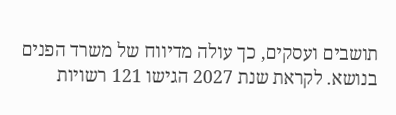תושבים ועסקים, כך עולה מדיווח של משרד הפנים בנושא. לקראת שנת 2027 הגישו 121 רשויות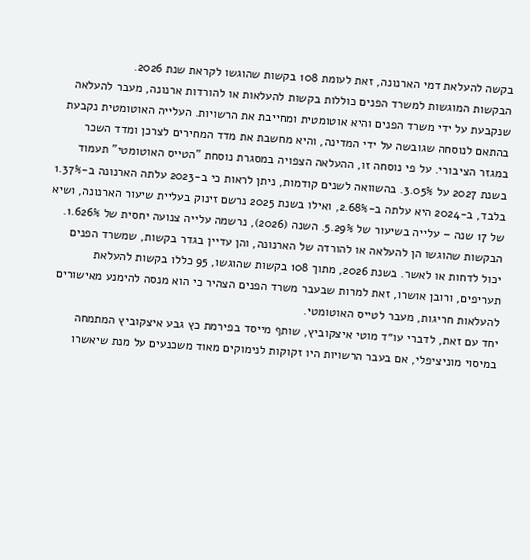בקשה להעלאת דמי הארנונה, זאת לעומת 108 בקשות שהוגשו לקראת שנת 2026.
הבקשות המוגשות למשרד הפנים כוללות בקשות להעלאות או להורדות ארנונה, מעבר להעלאה שנקבעת על ידי משרד הפנים והיא אוטומטית ומחייבת את הרשויות. העלייה האוטומטית נקבעת בהתאם לנוסחה שגובשה על ידי המדינה, והיא מחשבת את מדד המחירים לצרכן ומדד השכר במגזר הציבורי. על פי נוסחה זו, ההעלאה הצפויה במסגרת נוסחת "הטייס האוטומטי" תעמוד בשנת 2027 על 3.05%. בהשוואה לשנים קודמות, ניתן לראות כי ב-2023 עלתה הארנונה ב-1.37% בלבד, ב-2024 היא עלתה ב-2.68%, ואילו בשנת 2025 נרשם זינוק בעליית שיעור הארנונה, ושיא של 17 שנה – עלייה בשיעור של 5.29%. השנה (2026), נרשמה עלייה צנועה יחסית של 1.626%.
הבקשות שהוגשו הן להעלאה או להורדה של הארנונה, והן עדיין בגדר בקשות, שמשרד הפנים יכול לדחות או לאשר. בשנת 2026, מתוך 108 בקשות שהוגשו, 95 כללו בקשות להעלאת תעריפים, ורובן אושרו, זאת למרות שבעבר משרד הפנים הצהיר כי הוא מנסה להימנע מאישורים להעלאות חריגות, מעבר לטייס האוטומטי.
יחד עם זאת, לדברי עו״ד מוטי איצקוביץ, שותף מייסד בפירמת כץ גבע איצקוביץ המתמחה במיסוי מוניציפלי, אם בעבר הרשויות היו זקוקות לנימוקים מאוד משכנעים על מנת שיאשרו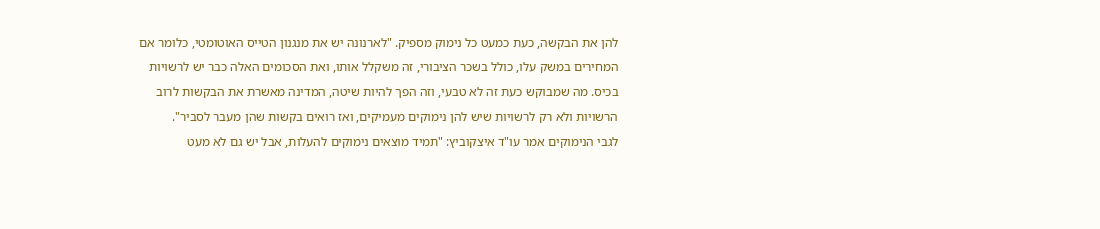להן את הבקשה, כעת כמעט כל נימוק מספיק. "לארנונה יש את מנגנון הטייס האוטומטי, כלומר אם המחירים במשק עלו, כולל בשכר הציבורי, זה משקלל אותו, ואת הסכומים האלה כבר יש לרשויות בכיס. מה שמבוקש כעת זה לא טבעי, וזה הפך להיות שיטה, המדינה מאשרת את הבקשות לרוב הרשויות ולא רק לרשויות שיש להן נימוקים מעמיקים, ואז רואים בקשות שהן מעבר לסביר".
לגבי הנימוקים אמר עו"ד איצקוביץ: "תמיד מוצאים נימוקים להעלות, אבל יש גם לא מעט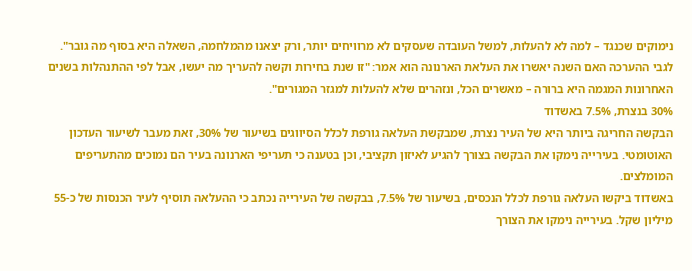נימוקים שכנגד – למה לא להעלות, למשל העובדה שעסקים לא מרוויחים יותר, ורק יצאנו מהמלחמה, השאלה היא בסוף מה גובר".
לגבי ההערכה האם השנה יאשרו את העלאת הארנונה הוא אמר: "זו שנת בחירות וקשה להעריך מה יעשו, אבל לפי ההתנהלות בשנים האחרונות המגמה היא ברורה – מאשרים הכל, ונזהרים שלא להעלות למגזר המגורים".
30% בנצרת, 7.5% באשדוד
הבקשה החריגה ביותר היא של העיר נצרת, שמבקשת העלאה גורפת לכלל הסיווגים בשיעור של 30%, זאת מעבר לשיעור העדכון האוטומטי. בעירייה נימקו את הבקשה בצורך להגיע לאיזון תקציבי, וכן בטענה כי תעריפי הארנונה בעיר הם נמוכים מהתעריפים המומלצים.
באשדוד ביקשו העלאה גורפת לכלל הנכסים, בשיעור של 7.5%, בבקשה של העירייה נכתב כי ההעלאה תוסיף לעיר הכנסות של כ-55 מיליון שקל. בעירייה נימקו את הצורך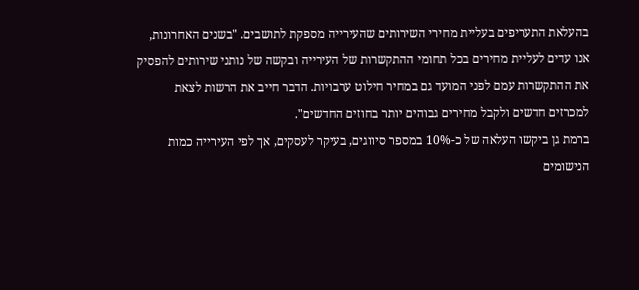בהעלאת התעריפים בעליית מחירי השירותים שהעירייה מספקת לתושבים. "בשנים האחרונות, אנו עדים לעליית מחירים בכל תחומי ההתקשרות של העירייה ובקשה של נותני שירותים להפסיק את ההתקשרות עמם לפני המועד גם במחיר חילוט ערבויות. הדבר חייב את הרשות לצאת למכרזים חדשים ולקבל מחירים גבוהים יותר בחוזים החדשים".
ברמת גן ביקשו העלאה של כ-10% במספר סיווגים, בעיקר לעסקים, אך לפי העירייה כמות הנישומים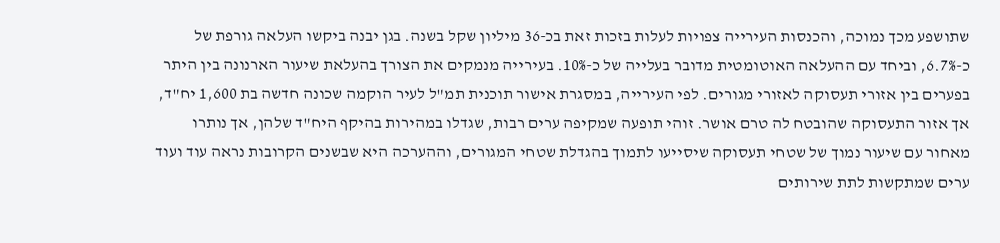שתושפע מכך נמוכה, והכנסות העירייה צפויות לעלות בזכות זאת בכ-36 מיליון שקל בשנה. בגן יבנה ביקשו העלאה גורפת של כ-6.7%, וביחד עם ההעלאה האוטומטית מדובר בעלייה של כ-10%. בעירייה מנמקים את הצורך בהעלאת שיעור הארנונה בין היתר בפערים בין אזורי תעסוקה לאזורי מגורים. לפי העירייה, במסגרת אישור תוכנית תמ"ל לעיר הוקמה שכונה חדשה בת 1,600 יח"ד, אך אזור התעסוקה שהובטח לה טרם אושר. זוהי תופעה שמקיפה ערים רבות, שגדלו במהירות בהיקף היח"ד שלהן, אך נותרו מאחור עם שיעור נמוך של שטחי תעסוקה שיסייעו לתמוך בהגדלת שטחי המגורים, וההערכה היא שבשנים הקרובות נראה עוד ועוד ערים שמתקשות לתת שירותים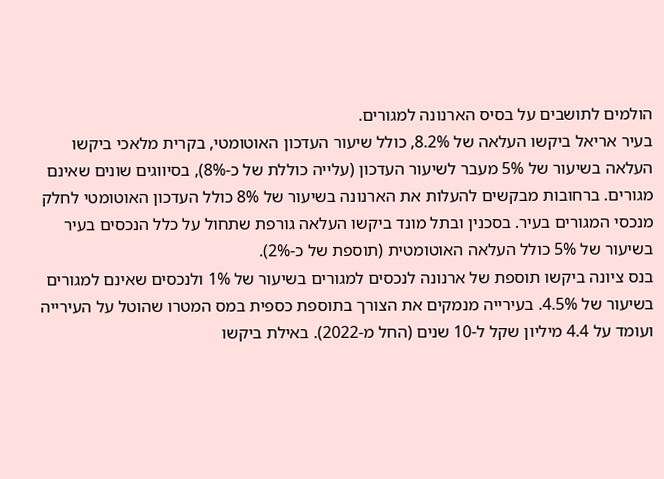הולמים לתושבים על בסיס הארנונה למגורים.
בעיר אריאל ביקשו העלאה של 8.2%, כולל שיעור העדכון האוטומטי, בקרית מלאכי ביקשו העלאה בשיעור של 5% מעבר לשיעור העדכון (עלייה כוללת של כ-8%), בסיווגים שונים שאינם מגורים. ברחובות מבקשים להעלות את הארנונה בשיעור של 8% כולל העדכון האוטומטי לחלק מנכסי המגורים בעיר. בסכנין ובתל מונד ביקשו העלאה גורפת שתחול על כלל הנכסים בעיר בשיעור של 5% כולל העלאה האוטומטית (תוספת של כ-2%).
בנס ציונה ביקשו תוספת של ארנונה לנכסים למגורים בשיעור של 1% ולנכסים שאינם למגורים בשיעור של 4.5%. בעירייה מנמקים את הצורך בתוספת כספית במס המטרו שהוטל על העירייה ועומד על 4.4 מיליון שקל ל-10 שנים (החל מ-2022). באילת ביקשו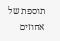תוספת של אחוזים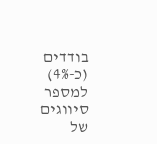בודדים (כ-4%) למספר סיווגים של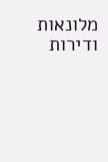מלונאות ודירות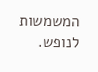המשמשות לנופש.